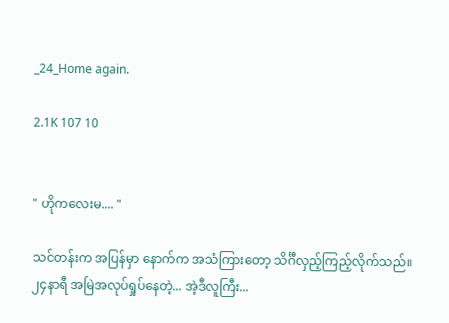_24_Home again.

2.1K 107 10


" ဟိုကလေးမ.... "

သင်တန်းက အပြန်မှာ နောက်က အသံကြားတော့ သိင်္ဂီလှည့်ကြည့်လိုက်သည်။
၂၄နာရီ အမြဲအလုပ်ရှုပ်နေတဲ့... အဲ့ဒီလူကြီး...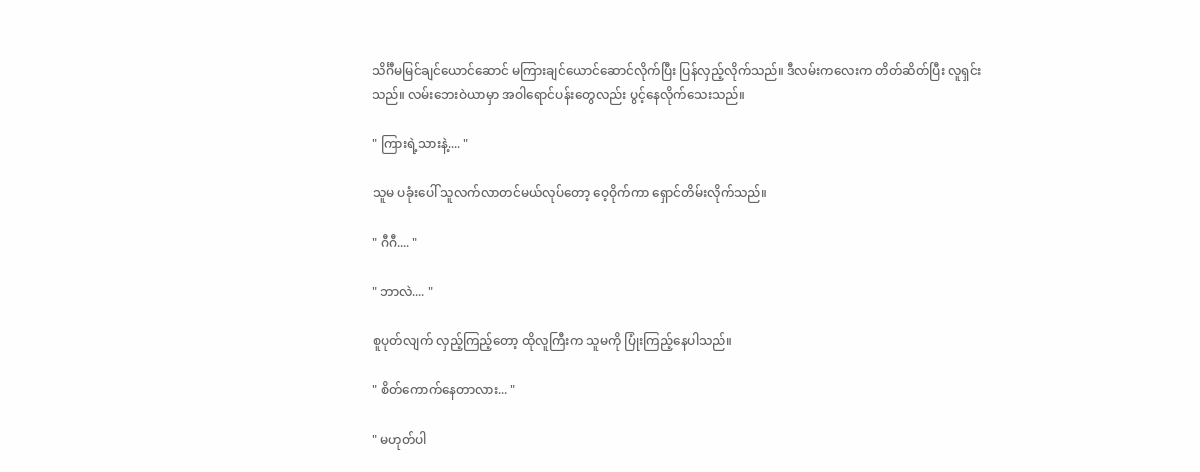သိင်္ဂီမမြင်ချင်ယောင်ဆောင် မကြားချင်ယောင်ဆောင်လိုက်ပြီး ပြန်လှည့်လိုက်သည်။ ဒီလမ်းကလေးက တိတ်ဆိတ်ပြီး လူရှင်းသည်။ လမ်းဘေးဝဲယာမှာ အဝါရောင်ပန်းတွေလည်း ပွင့်နေလိုက်သေးသည်။

" ကြားရဲ့သားနဲ့.... "

သူမ ပခုံးပေါ် သူလက်လာတင်မယ်လုပ်တော့ ဝေ့ဝိုက်ကာ ရှောင်တိမ်းလိုက်သည်။

" ဂီဂီ.... "

" ဘာလဲ.... "

စူပုတ်လျက် လှည့်ကြည့်တော့ ထိုလူကြီးက သူမကို ပြုံးကြည့်နေပါသည်။

" စိတ်ကောက်နေတာလား... "

" မဟုတ်ပါ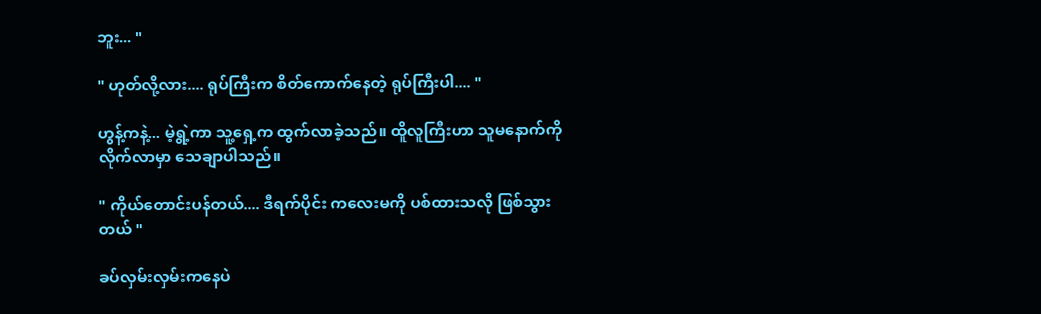ဘူး... "

" ဟုတ်လို့လား.... ရုပ်ကြီးက စိတ်ကောက်နေတဲ့ ရုပ်ကြီးပါ.... "

ဟွန့်ကနဲ့... မဲ့ရွဲ့ကာ သူ့ရှေ့က ထွက်လာခဲ့သည်။ ထိူလူကြီးဟာ သူမနောက်ကို လိုက်လာမှာ သေချာပါသည်။

" ကိုယ်တောင်းပန်တယ်.... ဒီရက်ပိုင်း ကလေးမကို ပစ်ထားသလို ဖြစ်သွားတယ် "

ခပ်လှမ်းလှမ်းကနေပဲ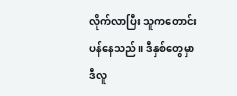လိုက်လာပြီး သူကတောင်းပန်နေသည်။ ဒီနှစ်တွေမှာ ဒီလူ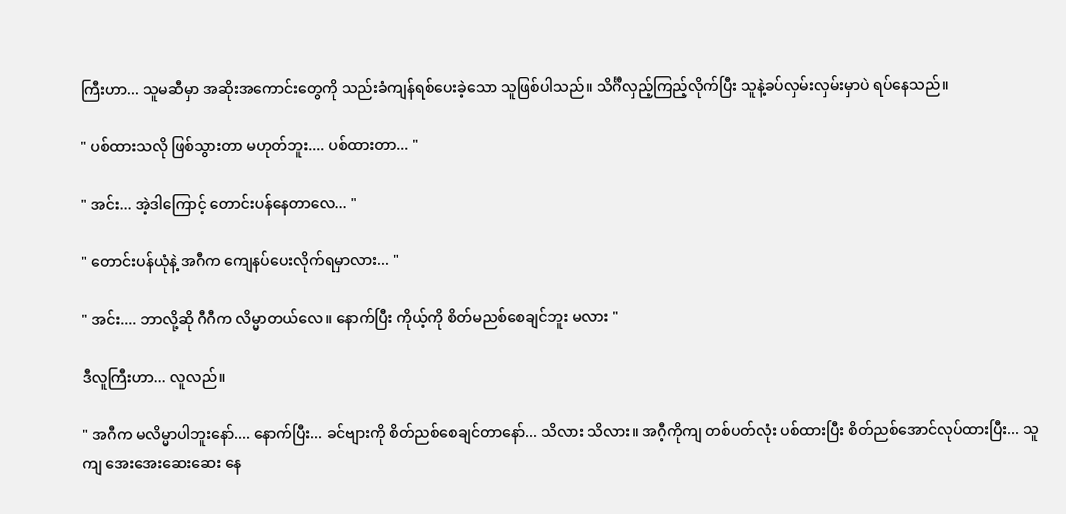ကြီးဟာ... သူမဆီမှာ အဆိုးအကောင်းတွေကို သည်းခံကျန်ရစ်ပေးခဲ့သော သူဖြစ်ပါသည်။ သိင်္ဂီလှည့်ကြည့်လိုက်ပြီး သူနဲ့ခပ်လှမ်းလှမ်းမှာပဲ ရပ်နေသည်။

" ပစ်ထားသလို ဖြစ်သွားတာ မဟုတ်ဘူး.... ပစ်ထားတာ... "

" အင်း... အဲ့ဒါကြောင့် တောင်းပန်နေတာလေ... "

" တောင်းပန်ယုံနဲ့ အဂီက ကျေနပ်ပေးလိုက်ရမှာလား... "

" အင်း.... ဘာလို့ဆို ဂီဂီက လိမ္မာတယ်လေ။ နောက်ပြီး ကိုယ့်ကို စိတ်မညစ်စေချင်ဘူး မလား "

ဒီလူကြီးဟာ... လူလည်။

" အဂီက မလိမ္မာပါဘူးနော်.... နောက်ပြီး... ခင်ဗျားကို စိတ်ညစ်စေချင်တာနော်... သိလား သိလား။ အဂီ့ကိုကျ တစ်ပတ်လုံး ပစ်ထားပြီး စိတ်ညစ်အောင်လုပ်ထားပြီး... သူကျ အေးအေးဆေးဆေး နေ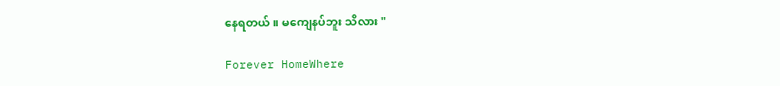နေရတယ်။ မကျေနပ်ဘူး သိလား "

Forever HomeWhere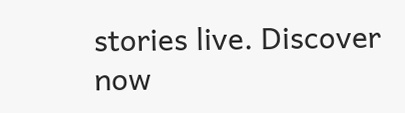stories live. Discover now